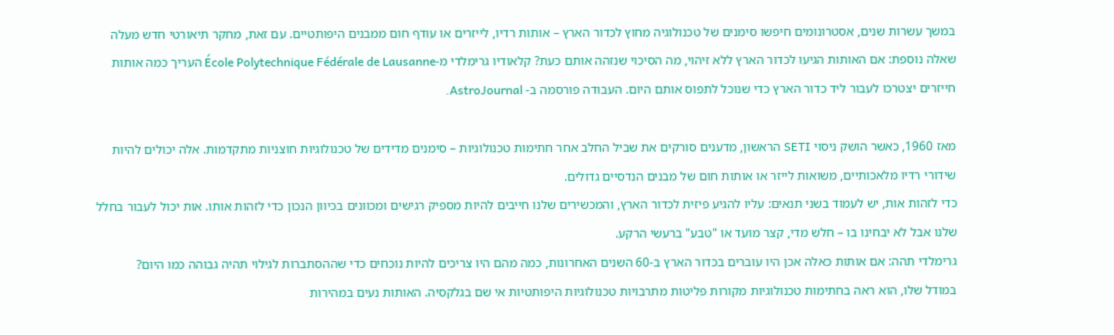במשך עשרות שנים, אסטרונומים חיפשו סימנים של טכנולוגיה מחוץ לכדור הארץ – אותות רדיו, לייזרים או עודף חום ממבנים היפותטיים. עם זאת, מחקר תיאורטי חדש מעלה שאלה נוספת: אם האותות הגיעו לכדור הארץ ללא זיהוי, מה הסיכוי שנזהה אותם כעת? קלאודיו גרימלדי מ-École Polytechnique Fédérale de Lausanne העריך כמה אותות חייזרים יצטרכו לעבור ליד כדור הארץ כדי שנוכל לתפוס אותם היום. העבודה פורסמה ב- AstroJournal.

מאז 1960, כאשר הושק ניסוי SETI הראשון, מדענים סורקים את שביל החלב אחר חתימות טכנולוגיות – סימנים מדידים של טכנולוגיות חוצניות מתקדמות. אלה יכולים להיות שידורי רדיו מלאכותיים, משואות לייזר או אותות חום של מבנים הנדסיים גדולים.
כדי לזהות אות, יש לעמוד בשני תנאים: עליו להגיע פיזית לכדור הארץ, והמכשירים שלנו חייבים להיות מספיק רגישים ומכוונים בכיוון הנכון כדי לזהות אותו. אות יכול לעבור בחלל שלנו אבל לא יבחינו בו – חלש מדי, קצר מועד או "טבע" ברעשי הרקע.
גרימלדי תהה: אם אותות כאלה אכן היו עוברים בכדור הארץ ב-60 השנים האחרונות, כמה מהם היו צריכים להיות נוכחים כדי שההסתברות לגילוי תהיה גבוהה כמו היום?
במודל שלו, הוא ראה בחתימות טכנולוגיות מקורות פליטות מתרבויות טכנולוגיות היפותטיות אי שם בגלקסיה. האותות נעים במהירות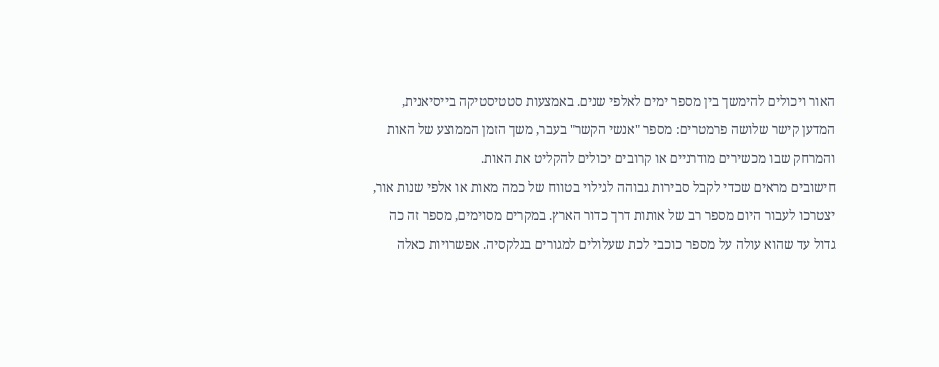האור ויכולים להימשך בין מספר ימים לאלפי שנים. באמצעות סטטיסטיקה בייסיאנית, המדען קישר שלושה פרמטרים: מספר "אנשי הקשר" בעבר, משך הזמן הממוצע של האות והמרחק שבו מכשירים מודרניים או קרובים יכולים להקליט את האות.
חישובים מראים שכדי לקבל סבירות גבוהה לגילוי בטווח של כמה מאות או אלפי שנות אור, יצטרכו לעבור היום מספר רב של אותות דרך כדור הארץ. במקרים מסוימים, מספר זה כה גדול עד שהוא עולה על מספר כוכבי לכת שעלולים למגורים בגלקסיה. אפשרויות כאלה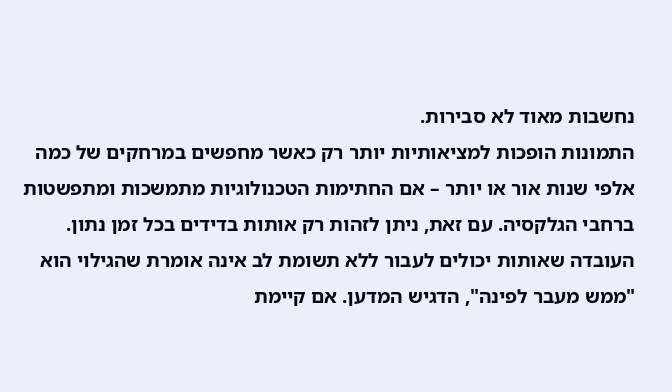נחשבות מאוד לא סבירות.
התמונות הופכות למציאותיות יותר רק כאשר מחפשים במרחקים של כמה אלפי שנות אור או יותר – אם החתימות הטכנולוגיות מתמשכות ומתפשטות ברחבי הגלקסיה. עם זאת, ניתן לזהות רק אותות בדידים בכל זמן נתון.
העובדה שאותות יכולים לעבור ללא תשומת לב אינה אומרת שהגילוי הוא "ממש מעבר לפינה", הדגיש המדען. אם קיימת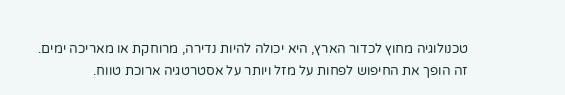טכנולוגיה מחוץ לכדור הארץ, היא יכולה להיות נדירה, מרוחקת או מאריכה ימים. זה הופך את החיפוש לפחות על מזל ויותר על אסטרטגיה ארוכת טווח.